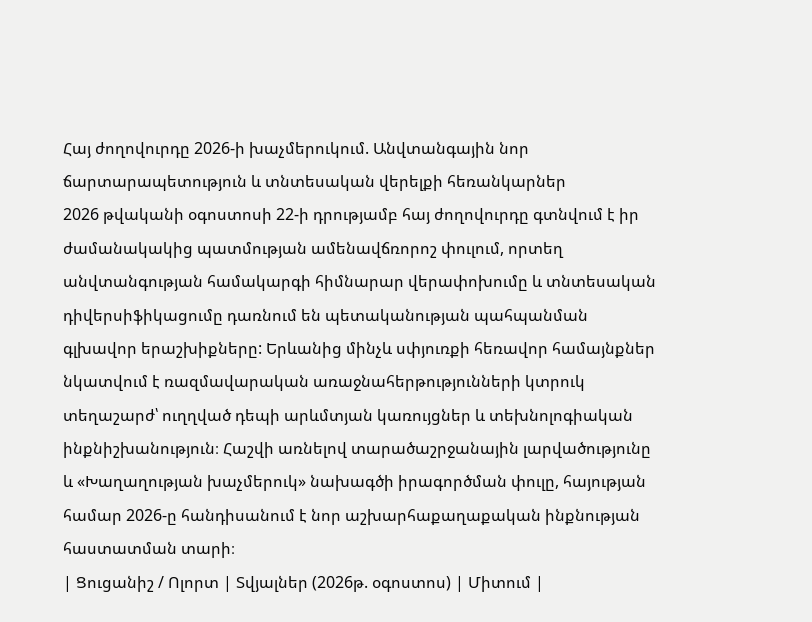Հայ ժողովուրդը 2026-ի խաչմերուկում. Անվտանգային նոր ճարտարապետություն և տնտեսական վերելքի հեռանկարներ
2026 թվականի օգոստոսի 22-ի դրությամբ հայ ժողովուրդը գտնվում է իր ժամանակակից պատմության ամենավճռորոշ փուլում, որտեղ անվտանգության համակարգի հիմնարար վերափոխումը և տնտեսական դիվերսիֆիկացումը դառնում են պետականության պահպանման գլխավոր երաշխիքները: Երևանից մինչև սփյուռքի հեռավոր համայնքներ նկատվում է ռազմավարական առաջնահերթությունների կտրուկ տեղաշարժ՝ ուղղված դեպի արևմտյան կառույցներ և տեխնոլոգիական ինքնիշխանություն։ Հաշվի առնելով տարածաշրջանային լարվածությունը և «Խաղաղության խաչմերուկ» նախագծի իրագործման փուլը, հայության համար 2026-ը հանդիսանում է նոր աշխարհաքաղաքական ինքնության հաստատման տարի։
| Ցուցանիշ / Ոլորտ | Տվյալներ (2026թ. օգոստոս) | Միտում |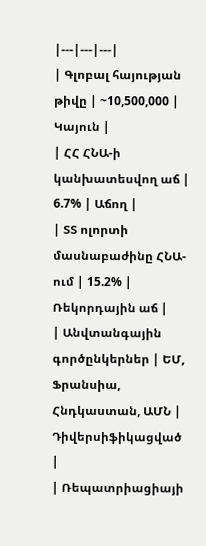|---|---|---|
| Գլոբալ հայության թիվը | ~10,500,000 | Կայուն |
| ՀՀ ՀՆԱ-ի կանխատեսվող աճ | 6.7% | Աճող |
| ՏՏ ոլորտի մասնաբաժինը ՀՆԱ-ում | 15.2% | Ռեկորդային աճ |
| Անվտանգային գործընկերներ | ԵՄ, Ֆրանսիա, Հնդկաստան, ԱՄՆ | Դիվերսիֆիկացված |
| Ռեպատրիացիայի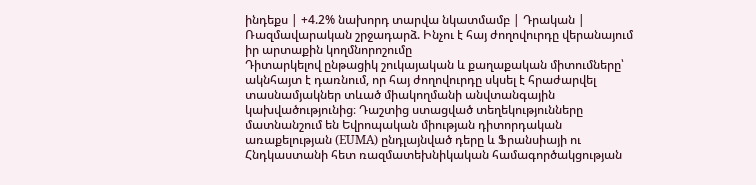ինդեքս | +4.2% նախորդ տարվա նկատմամբ | Դրական |
Ռազմավարական շրջադարձ. Ինչու է հայ ժողովուրդը վերանայում իր արտաքին կողմնորոշումը
Դիտարկելով ընթացիկ շուկայական և քաղաքական միտումները՝ ակնհայտ է դառնում, որ հայ ժողովուրդը սկսել է հրաժարվել տասնամյակներ տևած միակողմանի անվտանգային կախվածությունից։ Դաշտից ստացված տեղեկությունները մատնանշում են Եվրոպական միության դիտորդական առաքելության (EUMA) ընդլայնված դերը և Ֆրանսիայի ու Հնդկաստանի հետ ռազմատեխնիկական համագործակցության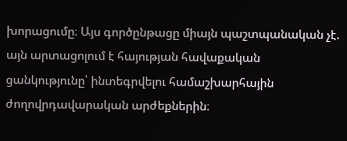խորացումը։ Այս գործընթացը միայն պաշտպանական չէ. այն արտացոլում է հայության հավաքական ցանկությունը՝ ինտեգրվելու համաշխարհային ժողովրդավարական արժեքներին։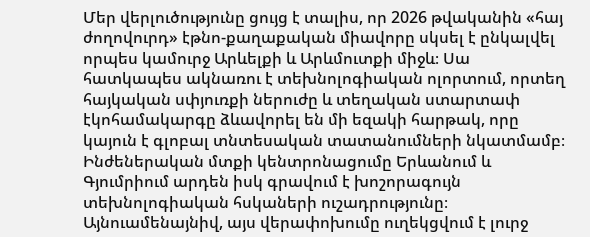Մեր վերլուծությունը ցույց է տալիս, որ 2026 թվականին «հայ ժողովուրդ» էթնո-քաղաքական միավորը սկսել է ընկալվել որպես կամուրջ Արևելքի և Արևմուտքի միջև։ Սա հատկապես ակնառու է տեխնոլոգիական ոլորտում, որտեղ հայկական սփյուռքի ներուժը և տեղական ստարտափ էկոհամակարգը ձևավորել են մի եզակի հարթակ, որը կայուն է գլոբալ տնտեսական տատանումների նկատմամբ։ Ինժեներական մտքի կենտրոնացումը Երևանում և Գյումրիում արդեն իսկ գրավում է խոշորագույն տեխնոլոգիական հսկաների ուշադրությունը։
Այնուամենայնիվ, այս վերափոխումը ուղեկցվում է լուրջ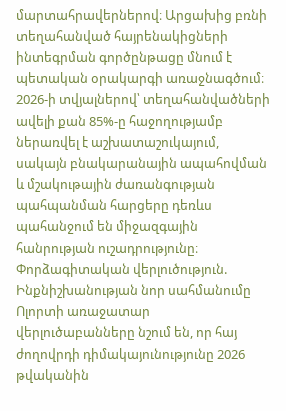մարտահրավերներով։ Արցախից բռնի տեղահանված հայրենակիցների ինտեգրման գործընթացը մնում է պետական օրակարգի առաջնագծում։ 2026-ի տվյալներով՝ տեղահանվածների ավելի քան 85%-ը հաջողությամբ ներառվել է աշխատաշուկայում, սակայն բնակարանային ապահովման և մշակութային ժառանգության պահպանման հարցերը դեռևս պահանջում են միջազգային հանրության ուշադրությունը։
Փորձագիտական վերլուծություն. Ինքնիշխանության նոր սահմանումը
Ոլորտի առաջատար վերլուծաբանները նշում են, որ հայ ժողովրդի դիմակայունությունը 2026 թվականին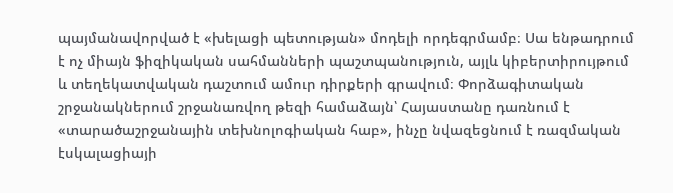պայմանավորված է «խելացի պետության» մոդելի որդեգրմամբ։ Սա ենթադրում է ոչ միայն ֆիզիկական սահմանների պաշտպանություն, այլև կիբերտիրույթում և տեղեկատվական դաշտում ամուր դիրքերի գրավում։ Փորձագիտական շրջանակներում շրջանառվող թեզի համաձայն՝ Հայաստանը դառնում է «տարածաշրջանային տեխնոլոգիական հաբ», ինչը նվազեցնում է ռազմական էսկալացիայի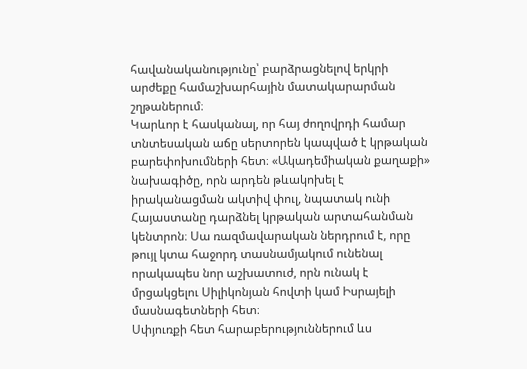հավանականությունը՝ բարձրացնելով երկրի արժեքը համաշխարհային մատակարարման շղթաներում։
Կարևոր է հասկանալ, որ հայ ժողովրդի համար տնտեսական աճը սերտորեն կապված է կրթական բարեփոխումների հետ։ «Ակադեմիական քաղաքի» նախագիծը, որն արդեն թևակոխել է իրականացման ակտիվ փուլ, նպատակ ունի Հայաստանը դարձնել կրթական արտահանման կենտրոն։ Սա ռազմավարական ներդրում է, որը թույլ կտա հաջորդ տասնամյակում ունենալ որակապես նոր աշխատուժ, որն ունակ է մրցակցելու Սիլիկոնյան հովտի կամ Իսրայելի մասնագետների հետ։
Սփյուռքի հետ հարաբերություններում ևս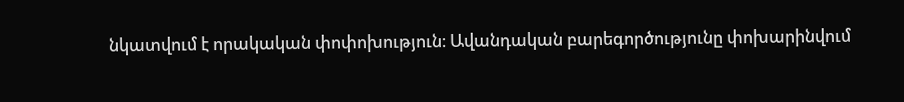նկատվում է որակական փոփոխություն։ Ավանդական բարեգործությունը փոխարինվում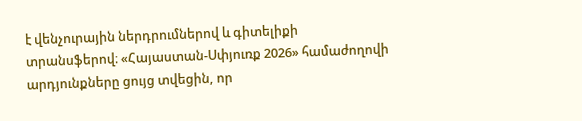է վենչուրային ներդրումներով և գիտելիքի տրանսֆերով։ «Հայաստան-Սփյուռք 2026» համաժողովի արդյունքները ցույց տվեցին, որ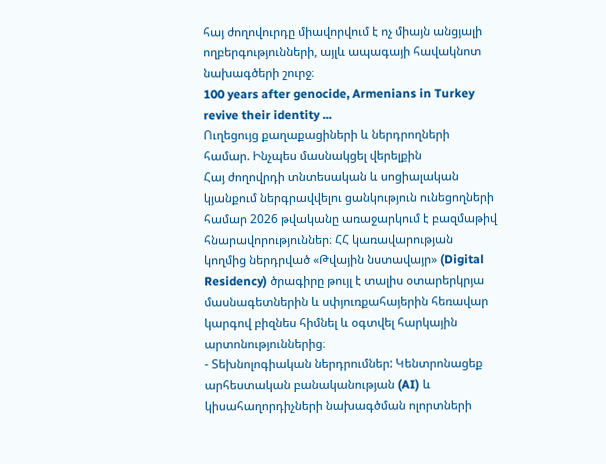հայ ժողովուրդը միավորվում է ոչ միայն անցյալի ողբերգությունների, այլև ապագայի հավակնոտ նախագծերի շուրջ։
100 years after genocide, Armenians in Turkey revive their identity ...
Ուղեցույց քաղաքացիների և ներդրողների համար. Ինչպես մասնակցել վերելքին
Հայ ժողովրդի տնտեսական և սոցիալական կյանքում ներգրավվելու ցանկություն ունեցողների համար 2026 թվականը առաջարկում է բազմաթիվ հնարավորություններ։ ՀՀ կառավարության կողմից ներդրված «Թվային նստավայր» (Digital Residency) ծրագիրը թույլ է տալիս օտարերկրյա մասնագետներին և սփյուռքահայերին հեռավար կարգով բիզնես հիմնել և օգտվել հարկային արտոնություններից։
- Տեխնոլոգիական ներդրումներ: Կենտրոնացեք արհեստական բանականության (AI) և կիսահաղորդիչների նախագծման ոլորտների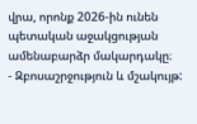վրա, որոնք 2026-ին ունեն պետական աջակցության ամենաբարձր մակարդակը։
- Զբոսաշրջություն և մշակույթ: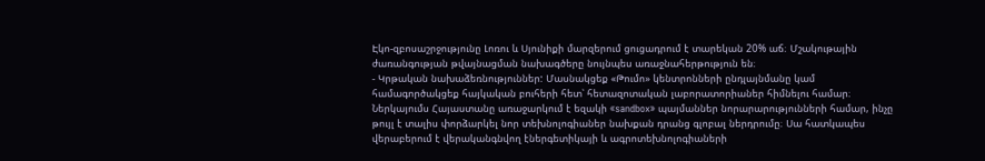Էկո-զբոսաշրջությունը Լոռու և Սյունիքի մարզերում ցուցադրում է տարեկան 20% աճ։ Մշակութային ժառանգության թվայնացման նախագծերը նույնպես առաջնահերթություն են։
- Կրթական նախաձեռնություններ: Մասնակցեք «Թումո» կենտրոնների ընդլայնմանը կամ համագործակցեք հայկական բուհերի հետ՝ հետազոտական լաբորատորիաներ հիմնելու համար։
Ներկայումս Հայաստանը առաջարկում է եզակի «sandbox» պայմաններ նորարարությունների համար, ինչը թույլ է տալիս փորձարկել նոր տեխնոլոգիաներ նախքան դրանց գլոբալ ներդրումը։ Սա հատկապես վերաբերում է վերականգնվող էներգետիկայի և ագրոտեխնոլոգիաների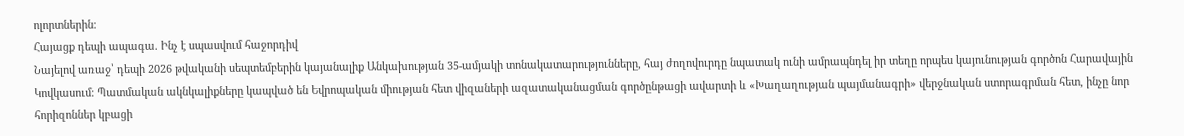ոլորտներին։
Հայացք դեպի ապագա. Ինչ է սպասվում հաջորդիվ
Նայելով առաջ՝ դեպի 2026 թվականի սեպտեմբերին կայանալիք Անկախության 35-ամյակի տոնակատարությունները, հայ ժողովուրդը նպատակ ունի ամրապնդել իր տեղը որպես կայունության գործոն Հարավային Կովկասում։ Պատմական ակնկալիքները կապված են Եվրոպական միության հետ վիզաների ազատականացման գործընթացի ավարտի և «Խաղաղության պայմանագրի» վերջնական ստորագրման հետ, ինչը նոր հորիզոններ կբացի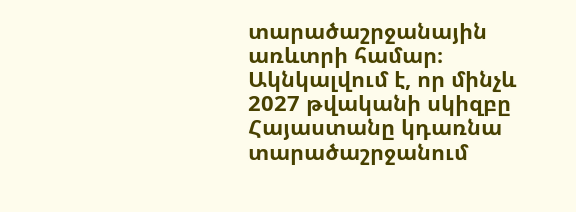տարածաշրջանային առևտրի համար։
Ակնկալվում է, որ մինչև 2027 թվականի սկիզբը Հայաստանը կդառնա տարածաշրջանում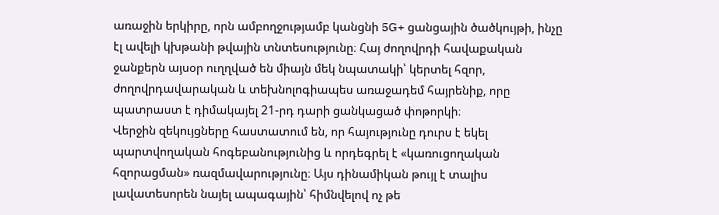առաջին երկիրը, որն ամբողջությամբ կանցնի 5G+ ցանցային ծածկույթի, ինչը էլ ավելի կխթանի թվային տնտեսությունը։ Հայ ժողովրդի հավաքական ջանքերն այսօր ուղղված են միայն մեկ նպատակի՝ կերտել հզոր, ժողովրդավարական և տեխնոլոգիապես առաջադեմ հայրենիք, որը պատրաստ է դիմակայել 21-րդ դարի ցանկացած փոթորկի։
Վերջին զեկույցները հաստատում են, որ հայությունը դուրս է եկել պարտվողական հոգեբանությունից և որդեգրել է «կառուցողական հզորացման» ռազմավարությունը։ Այս դինամիկան թույլ է տալիս լավատեսորեն նայել ապագային՝ հիմնվելով ոչ թե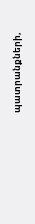պատրանքների,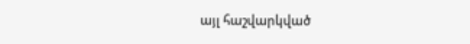այլ հաշվարկված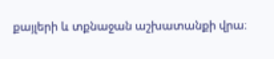քայլերի և տքնաջան աշխատանքի վրա։